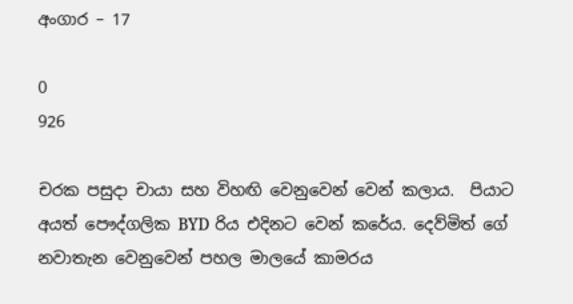අංගාර – 17

0
926

චරක පසුදා චායා සහ විහඟි වෙනුවෙන් වෙන් කලාය.  පියාට අයත් පෞද්ගලික BYD රිය එදිනට වෙන් කරේය. දෙව්මිත් ගේ නවාතැන වෙනුවෙන් පහල මාලයේ කාමරය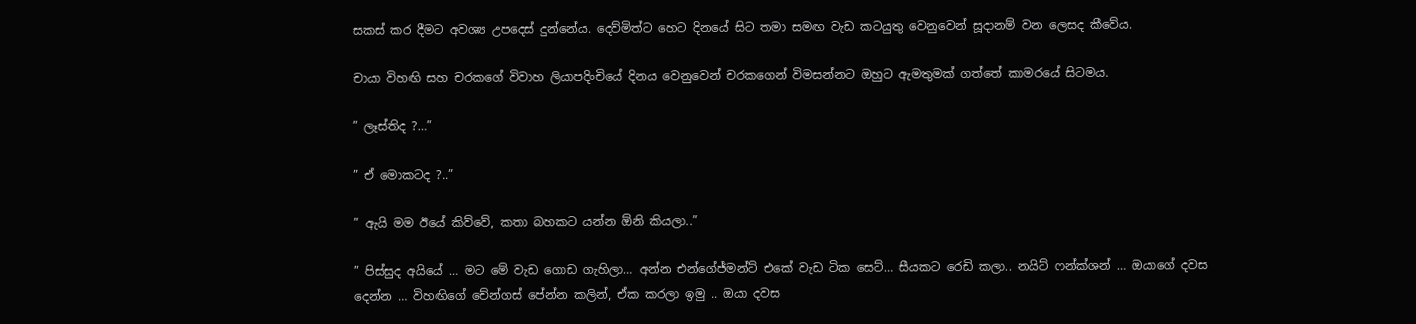සකස් කර දීමට අවශ්‍ය උපදෙස් දුන්නේය. දෙව්මිත්ට හෙට දිනයේ සිට තමා සමඟ වැඩ කටයුතු වෙනුවෙන් සූදානම් වන ලෙසද කීවේය.

චායා විහඟි සහ චරකගේ විවාහ ලියාපදිංචියේ දිනය වෙනුවෙන් චරකගෙන් විමසන්නට ඔහුට ඇමතුමක් ගත්තේ කාමරයේ සිටමය.

” ලෑස්තිද ?…”

” ඒ මොකටද ?..”

” ඇයි මම ඊයේ කිව්වේ, කතා බහකට යන්න ඕනි කියලා..”

” පිස්සුද අයියේ … මට මේ වැඩ ගොඩ ගැහිලා… අන්න එන්ගේජ්මන්ට් එකේ වැඩ ටික සෙට්… සීයකට රෙඩි කලා.. නයිට් ෆන්ක්ශන් … ඔයාගේ දවස දෙන්න … විහඟිගේ චේන්ගස් පේන්න කලින්, ඒක කරලා ඉමු .. ඔයා දවස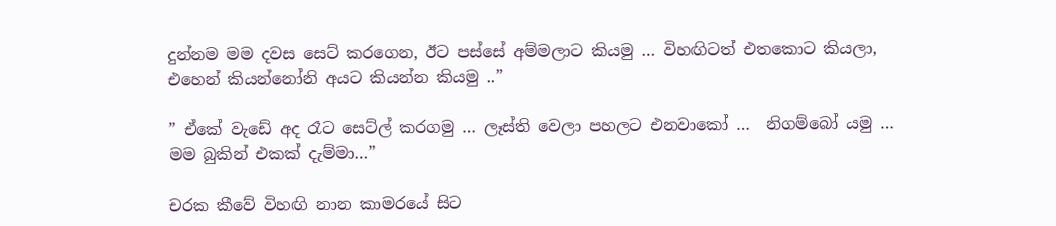දුන්නම මම දවස සෙට් කරගෙන, ඊට පස්සේ අම්මලාට කියමු … විහඟිටත් එතකොට කියලා, එහෙන් කියන්නෝනි අයට කියන්න කියමු ..”

” ඒකේ වැඩේ අද රෑට සෙට්ල් කරගමු … ලෑස්ති වෙලා පහලට එනවාකෝ …  නිගම්බෝ යමු …  මම බුකින් එකක් දැම්මා…”

චරක කීවේ විහඟි නාන කාමරයේ සිට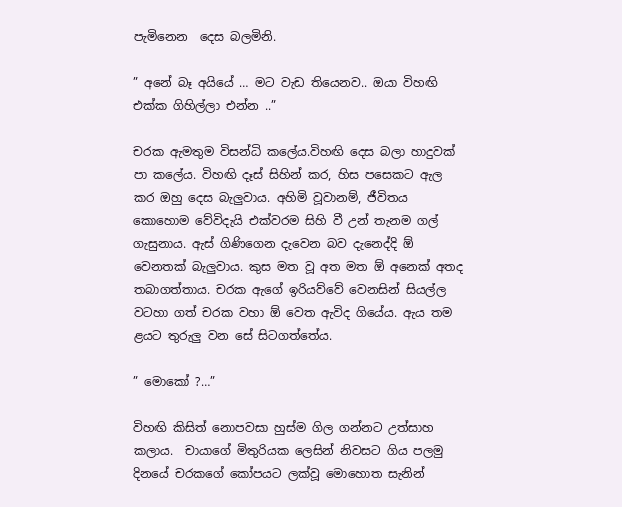පැමිනෙන  දෙස බලමිනි.

” අනේ බෑ අයියේ … මට වැඩ තියෙනව.. ඔයා විහඟි එක්ක ගිහිල්ලා එන්න ..”

චරක ඇමතුම විසන්ධි කලේය.විහඟි දෙස බලා හාදුවක් පා කලේය. විහඟි දෑස් සිහින් කර, හිස පසෙකට ඇල කර ඔහු දෙස බැලුවාය. අහිමි වූවානම්, ජීවිතය කොහොම වේවිදැයි එක්වරම සිහි වී උන් තැනම ගල් ගැසුනාය. ඇස් ගිණිගෙන දැවෙන බව දැනෙද්දි ඕ වෙනතක් බැලුවාය. කුස මත වූ අත මත ඕ අනෙක් අතද තබාගත්තාය. චරක ඇගේ ඉරියව්වේ වෙනසින් සියල්ල වටහා ගත් චරක වහා ඕ වෙත ඇවිද ගියේය. ඇය තම ළයට තුරුලු වන සේ සිටගත්තේය.

” මොකෝ ?…”

විහඟි කිසිත් නොපවසා හුස්ම ගිල ගන්නට උත්සාහ කලාය.  චායාගේ මිතුරියක ලෙසින් නිවසට ගිය පලමු දිනයේ චරකගේ කෝපයට ලක්වූ මොහොත සැනින්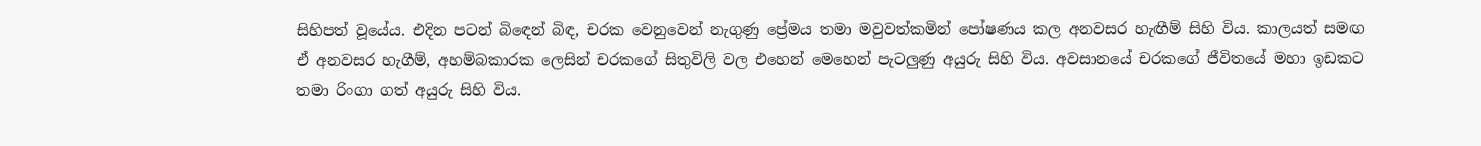සිහිපත් වූයේය. එදින පටන් බිඳෙන් බිඳ, චරක වෙනුවෙන් නැගුණු ප්‍රේමය තමා මවුවත්කමින් පෝෂණය කල අනවසර හැඟීම් සිහි විය. කාලයත් සමඟ ඒ අනවසර හැගීම්, අහම්බකාරක ලෙසින් චරකගේ සිතුවිලි වල එහෙන් මෙහෙන් පැටලුණු අයුරු සිහි විය. අවසානයේ චරකගේ ජීවිතයේ මහා ඉඩකට තමා රිංගා ගත් අයුරු සිහි විය.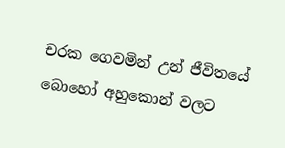චරක ගෙවමින් උන් ජීවිතයේ බොහෝ අහුකොන් වලට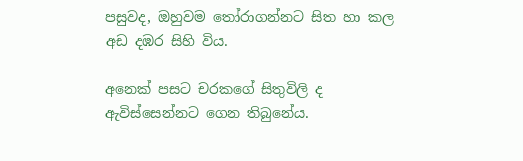පසුවද, ඔහුවම තෝරාගන්නට සිත හා කල  අඩ දඹර සිහි විය.

අනෙක් පසට චරකගේ සිතුවිලි ද ඇවිස්සෙන්නට ගෙන තිබුනේය.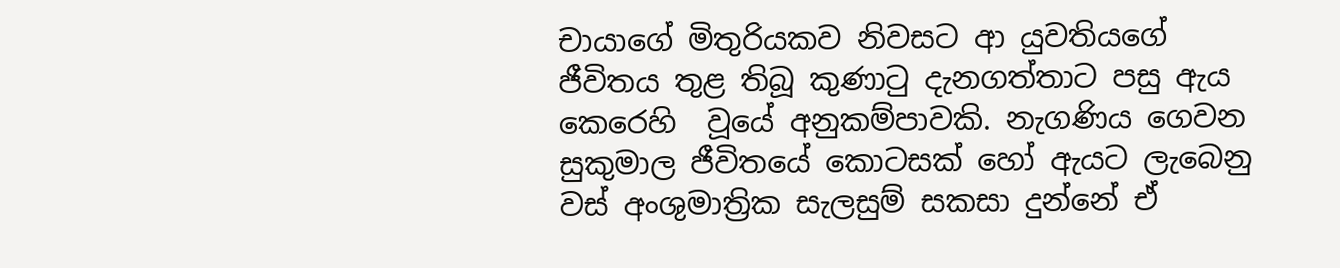චායාගේ මිතුරියකව නිවසට ආ යුවතියගේ ජීවිතය තුළ තිබූ කුණාටු දැනගත්තාට පසු ඇය කෙරෙහි  වූයේ අනුකම්පාවකි. නැගණිය ගෙවන  සුකුමාල ජීවිතයේ කොටසක් හෝ ඇයට ලැබෙනු වස් අංශුමාත්‍රික සැලසුම් සකසා දුන්නේ ඒ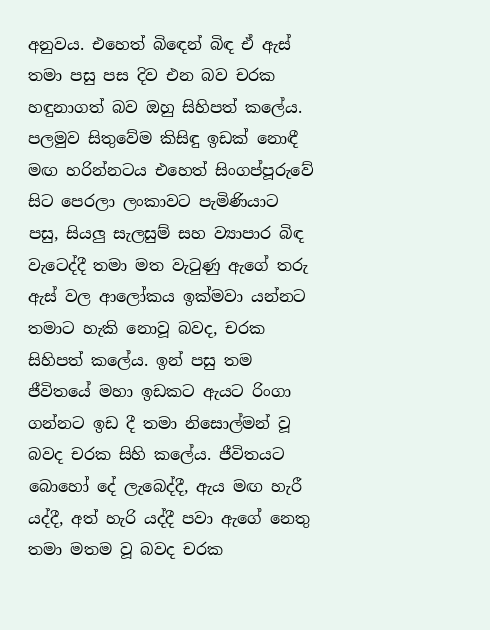අනුවය. එහෙත් බිඳෙන් බිඳ ඒ ඇස් තමා පසු පස දිව එන බව චරක හඳුනාගත් බව ඔහු සිහිපත් කලේය. පලමුව සිතුවේම කිසිඳු ඉඩක් නොඳී මඟ හරින්නටය එහෙත් සිංගප්පූරුවේ සිට පෙරලා ලංකාවට පැමිණියාට පසු, සියලු සැලසුම් සහ ව්‍යාපාර බිඳ වැටෙද්දී තමා මත වැටුණු ඇගේ තරු ඇස් වල ආලෝකය ඉක්මවා යන්නට තමාට හැකි නොවූ බවද, චරක සිහිපත් කලේය. ඉන් පසු තම ජීවිතයේ මහා ඉඩකට ඇයට රිංගා ගන්නට ඉඩ දී තමා නිසොල්මන් වූ බවද චරක සිහි කලේය. ජීවිතයට බොහෝ දේ ලැබෙද්දී, ඇය මඟ හැරී යද්දී, අත් හැරි යද්දී පවා ඇගේ නෙතු තමා මතම වූ බවද චරක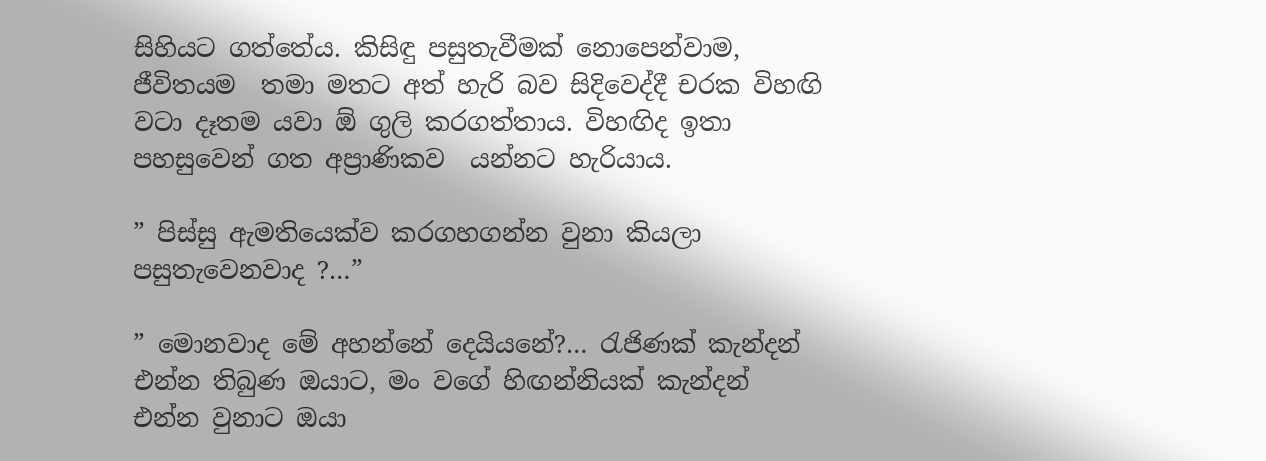සිහියට ගත්තේය. කිසිඳු පසුතැවීමක් නොපෙන්වාම, ජීවිතයම  තමා මතට අත් හැරි බව සිදිවෙද්දී චරක විහඟි වටා දෑතම යවා ඕ ගුලි කරගත්තාය. විහඟිද ඉතා පහසුවෙන් ගත අප්‍රාණිකව  යන්නට හැරියාය.

” පිස්සු ඇමතියෙක්ව කරගහගන්න වුනා කියලා පසුතැවෙනවාද ?…”

” මොනවාද මේ අහන්නේ දෙයියනේ?… රැජිණක් කැන්දන් එන්න තිබුණ ඔයාට, මං වගේ හිඟන්නියක් කැන්දන් එන්න වුනාට ඔයා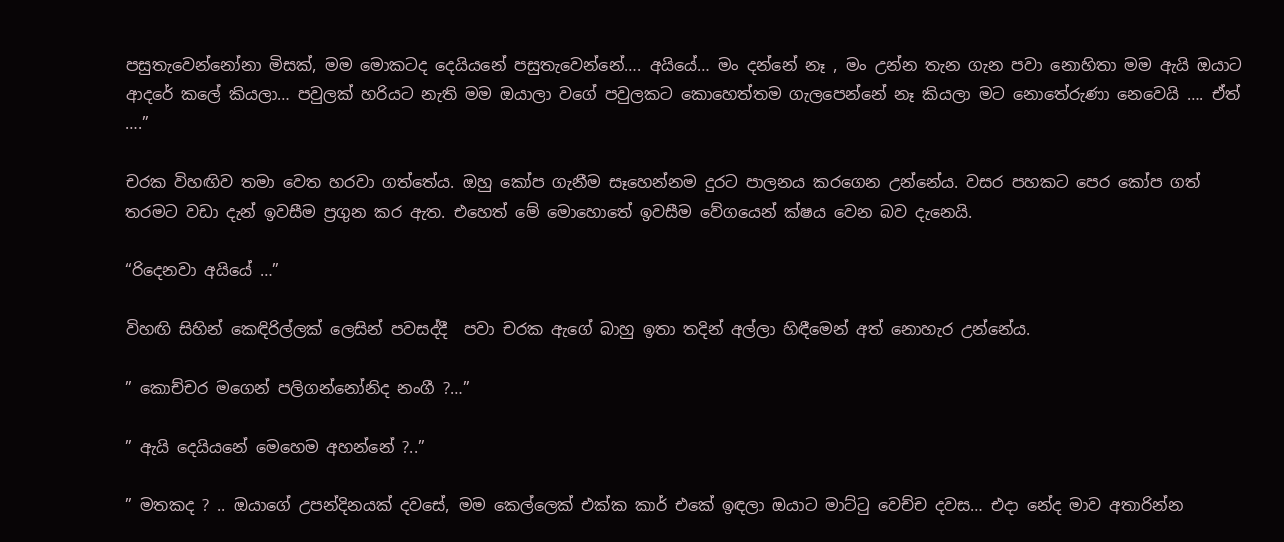පසුතැවෙන්නෝනා මිසක්, මම මොකටද දෙයියනේ පසුතැවෙන්නේ…. අයියේ… මං දන්නේ නෑ , මං උන්න තැන ගැන පවා නොහිතා මම ඇයි ඔයාට ආදරේ කලේ කියලා… පවුලක් හරියට නැති මම ඔයාලා වගේ පවුලකට කොහෙත්තම ගැලපෙන්නේ නෑ කියලා මට නොතේරුණා නෙවෙයි …. ඒත් ….”

චරක විහඟිව තමා වෙත හරවා ගත්තේය. ඔහු කෝප ගැනීම සෑහෙන්නම දුරට පාලනය කරගෙන උන්නේය. වසර පහකට පෙර කෝප ගත් තරමට වඩා දැන් ඉවසීම ප්‍රගුන කර ඇත. එහෙත් මේ මොහොතේ ඉවසීම වේගයෙන් ක්ෂය වෙන බව දැනෙයි.

“රිදෙනවා අයියේ …”

විහඟි සිහින් කෙඳිරිල්ලක් ලෙසින් පවසද්දී  පවා චරක ඇගේ බාහු ඉතා තදින් අල්ලා හිඳීමෙන් අත් නොහැර උන්නේය.

” කොච්චර මගෙන් පලිගන්නෝනිද නංගී ?…”

” ඇයි දෙයියනේ මෙහෙම අහන්නේ ?..”

” මතකද ? .. ඔයාගේ උපන්දිනයක් දවසේ, මම කෙල්ලෙක් එක්ක කාර් එකේ ඉඳලා ඔයාට මාට්ටු වෙච්ච දවස… එදා නේද මාව අතාරින්න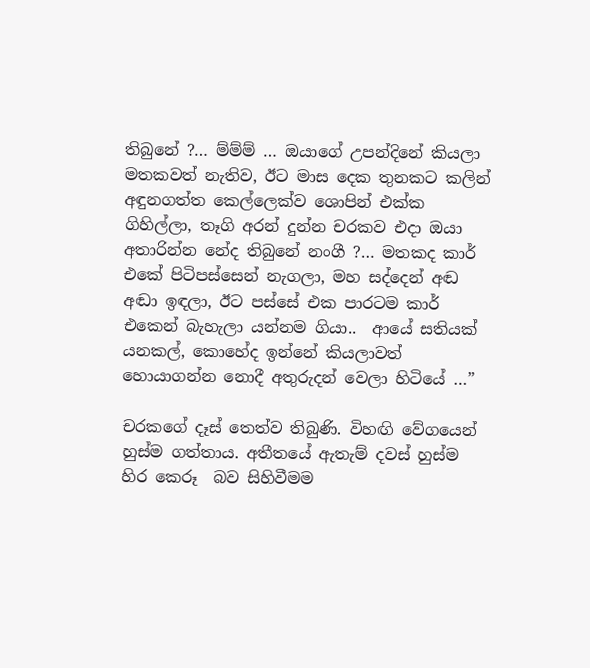තිබුනේ ?… ම්ම්ම් … ඔයාගේ උපන්දිනේ කියලා මතකවත් නැතිව, ඊට මාස දෙක තුනකට කලින් අඳුනගත්ත කෙල්ලෙක්ව ශොපින් එක්ක ගිහිල්ලා, තෑගි අරන් දුන්න චරකව එදා ඔයා අතාරින්න නේද තිබුනේ නංගී ?… මතකද කාර් එකේ පිටිපස්සෙන් නැගලා, මහ සද්දෙන් අඬ අඬා ඉඳලා, ඊට පස්සේ එක පාරටම කාර් එකෙන් බැහැලා යන්නම ගියා..  ආයේ සතියක් යනකල්, කොහේද ඉන්නේ කියලාවත් හොයාගන්න නොදී අතුරුදන් වෙලා හිටියේ …”

චරකගේ දෑස් තෙත්ව තිබුණි. විහඟි වේගයෙන් හුස්ම ගත්තාය. අතීතයේ ඇතැම් දවස් හුස්ම හිර කෙරූ  බව සිහිවීමම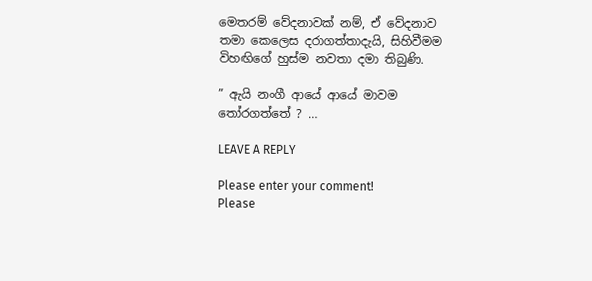මෙතරම් වේදනාවක් නම්, ඒ වේදනාව තමා කෙලෙස දරාගත්තාදැයි, සිහිවීමම විහඟිගේ හුස්ම නවතා දමා තිබුණි.

” ඇයි නංගී ආයේ ආයේ මාවම තෝරගත්තේ ? …

LEAVE A REPLY

Please enter your comment!
Please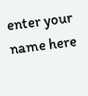enter your name here